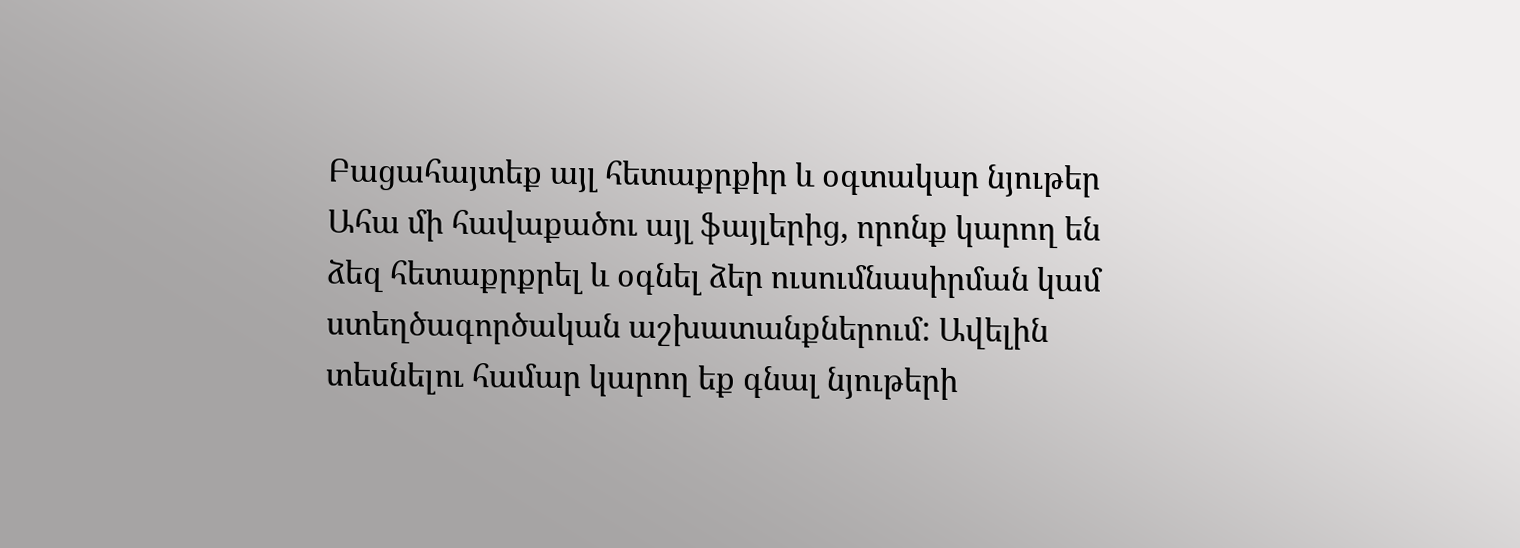Բացահայտեք այլ հետաքրքիր և օգտակար նյութեր
Ահա մի հավաքածու այլ ֆայլերից, որոնք կարող են ձեզ հետաքրքրել և օգնել ձեր ուսումնասիրման կամ ստեղծագործական աշխատանքներում: Ավելին տեսնելու համար կարող եք գնալ նյութերի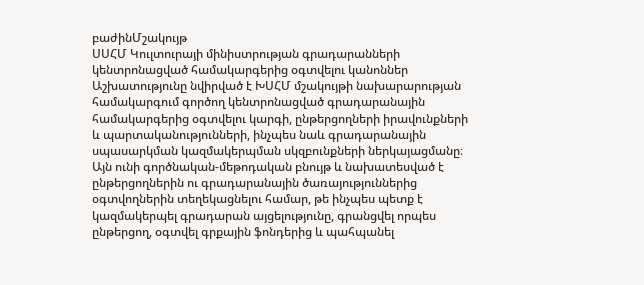բաժինՄշակույթ
ՍՍՀՄ Կուլտուրայի մինիստրության գրադարանների կենտրոնացված համակարգերից օգտվելու կանոններ
Աշխատությունը նվիրված է ԽՍՀՄ մշակույթի նախարարության համակարգում գործող կենտրոնացված գրադարանային համակարգերից օգտվելու կարգի, ընթերցողների իրավունքների և պարտականությունների, ինչպես նաև գրադարանային սպասարկման կազմակերպման սկզբունքների ներկայացմանը։ Այն ունի գործնական-մեթոդական բնույթ և նախատեսված է ընթերցողներին ու գրադարանային ծառայություններից օգտվողներին տեղեկացնելու համար, թե ինչպես պետք է կազմակերպել գրադարան այցելությունը, գրանցվել որպես ընթերցող, օգտվել գրքային ֆոնդերից և պահպանել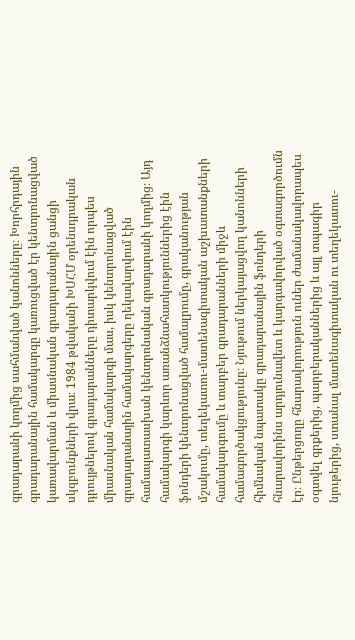գրադարանի կողմից սահմանված կանոնները։ Խորհրդային գրադարանային համակարգը կառուցված էր կենտրոնացված կառավարման և միասնական գրադարանային ցանցի սկզբունքների վրա։ 1984 թվականի ԽՍՀՄ օրենսդրական դրույթներով գրադարանները դիտարկվում էին որպես միասնական համակարգի մաս, իսկ կենտրոնացված գրադարանային համակարգերը ղեկավարվում էին համապատասխան կենտրոնական գրադարանի կողմից։ Այդ համակարգի կարևոր առանձնահատկություններից էին ֆոնդերի կենտրոնացված համալրումը, գրականության մշակումը, տեղեկատու-մատենագիտական աշխատանքների համակարգումը և տարբեր գրադարանների միջև համագործակցությունը։ Նյութում ներկայացվող կանոնների հիմնական նպատակը գրադարանային ֆոնդերի հնարավորինս արդյունավետ և կարգավորված օգտագործումն էր։ Ընթերցողը հնարավորություն ուներ ժամանակավորապես օգտվել գրքերից, պարբերականներից և այլ տպագիր նյութերից, ստանալ մատենագիտական ու տեղեկատու-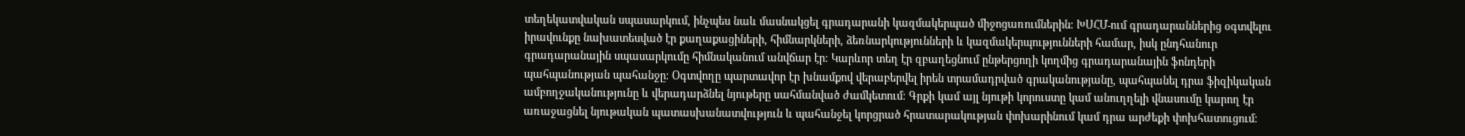տեղեկատվական սպասարկում, ինչպես նաև մասնակցել գրադարանի կազմակերպած միջոցառումներին։ ԽՍՀՄ-ում գրադարաններից օգտվելու իրավունքը նախատեսված էր քաղաքացիների, հիմնարկների, ձեռնարկությունների և կազմակերպությունների համար, իսկ ընդհանուր գրադարանային սպասարկումը հիմնականում անվճար էր։ Կարևոր տեղ էր զբաղեցնում ընթերցողի կողմից գրադարանային ֆոնդերի պահպանության պահանջը։ Օգտվողը պարտավոր էր խնամքով վերաբերվել իրեն տրամադրված գրականությանը, պահպանել դրա ֆիզիկական ամբողջականությունը և վերադարձնել նյութերը սահմանված ժամկետում։ Գրքի կամ այլ նյութի կորուստը կամ անուղղելի վնասումը կարող էր առաջացնել նյութական պատասխանատվություն և պահանջել կորցրած հրատարակության փոխարինում կամ դրա արժեքի փոխհատուցում։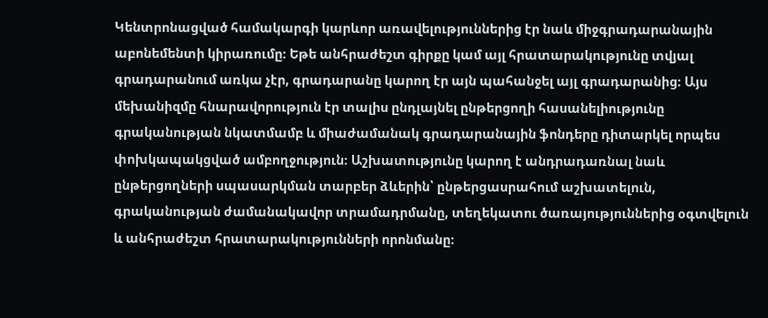Կենտրոնացված համակարգի կարևոր առավելություններից էր նաև միջգրադարանային աբոնեմենտի կիրառումը։ Եթե անհրաժեշտ գիրքը կամ այլ հրատարակությունը տվյալ գրադարանում առկա չէր, գրադարանը կարող էր այն պահանջել այլ գրադարանից։ Այս մեխանիզմը հնարավորություն էր տալիս ընդլայնել ընթերցողի հասանելիությունը գրականության նկատմամբ և միաժամանակ գրադարանային ֆոնդերը դիտարկել որպես փոխկապակցված ամբողջություն։ Աշխատությունը կարող է անդրադառնալ նաև ընթերցողների սպասարկման տարբեր ձևերին՝ ընթերցասրահում աշխատելուն, գրականության ժամանակավոր տրամադրմանը, տեղեկատու ծառայություններից օգտվելուն և անհրաժեշտ հրատարակությունների որոնմանը։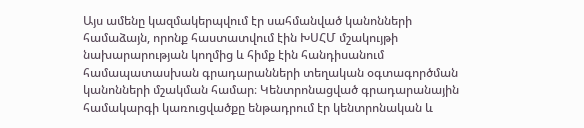Այս ամենը կազմակերպվում էր սահմանված կանոնների համաձայն, որոնք հաստատվում էին ԽՍՀՄ մշակույթի նախարարության կողմից և հիմք էին հանդիսանում համապատասխան գրադարանների տեղական օգտագործման կանոնների մշակման համար։ Կենտրոնացված գրադարանային համակարգի կառուցվածքը ենթադրում էր կենտրոնական և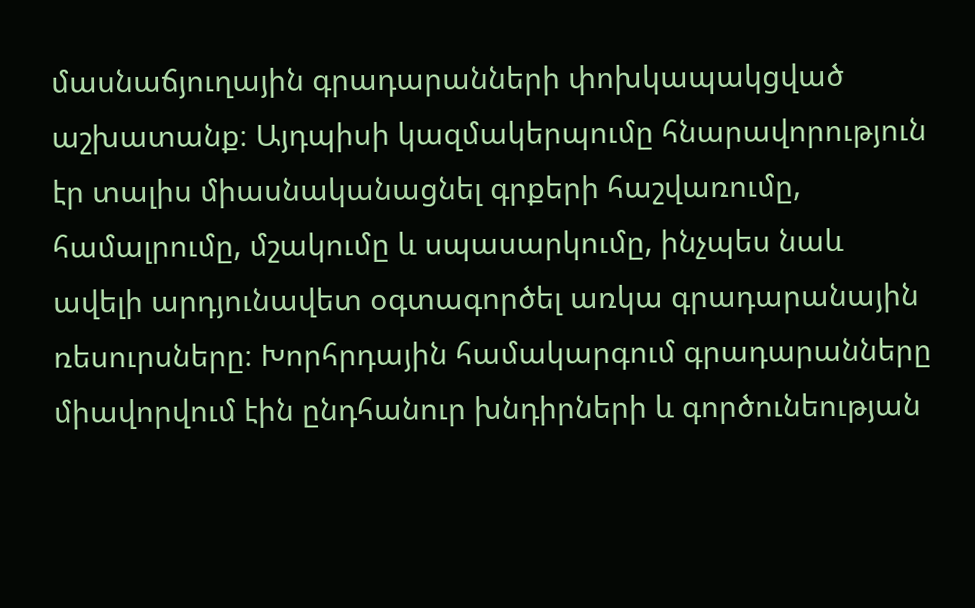մասնաճյուղային գրադարանների փոխկապակցված աշխատանք։ Այդպիսի կազմակերպումը հնարավորություն էր տալիս միասնականացնել գրքերի հաշվառումը, համալրումը, մշակումը և սպասարկումը, ինչպես նաև ավելի արդյունավետ օգտագործել առկա գրադարանային ռեսուրսները։ Խորհրդային համակարգում գրադարանները միավորվում էին ընդհանուր խնդիրների և գործունեության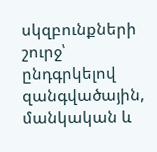սկզբունքների շուրջ՝ ընդգրկելով զանգվածային, մանկական և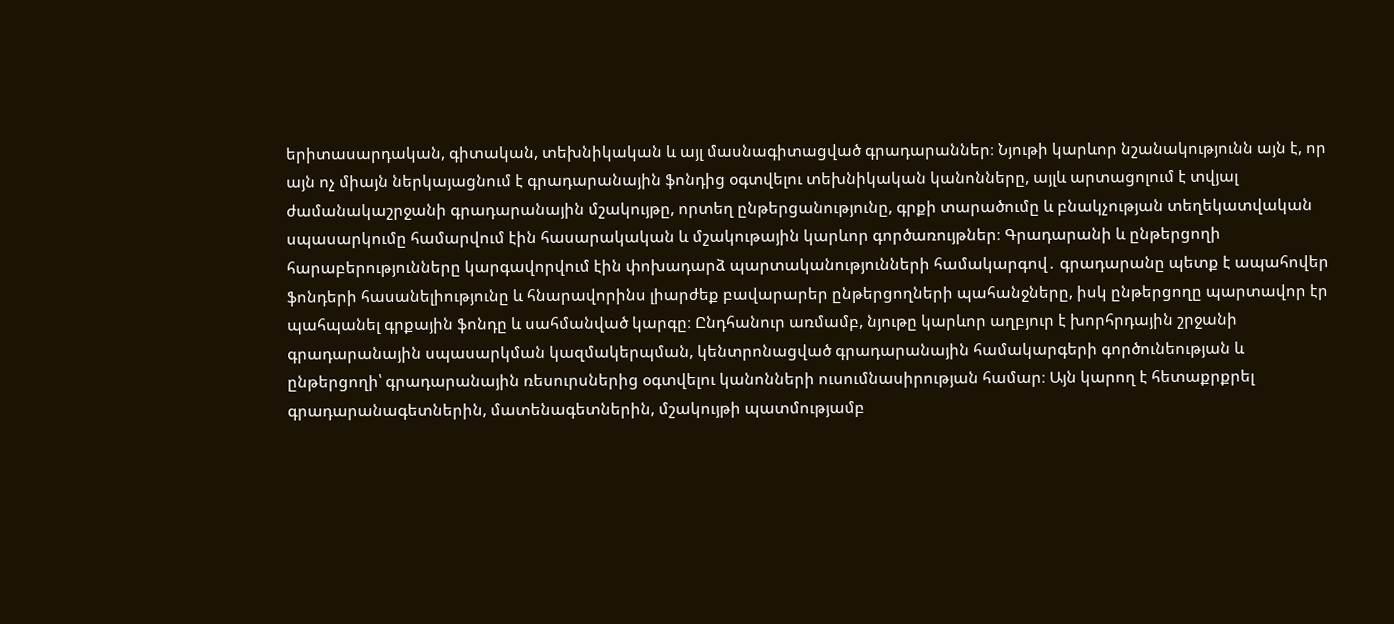երիտասարդական, գիտական, տեխնիկական և այլ մասնագիտացված գրադարաններ։ Նյութի կարևոր նշանակությունն այն է, որ այն ոչ միայն ներկայացնում է գրադարանային ֆոնդից օգտվելու տեխնիկական կանոնները, այլև արտացոլում է տվյալ ժամանակաշրջանի գրադարանային մշակույթը, որտեղ ընթերցանությունը, գրքի տարածումը և բնակչության տեղեկատվական սպասարկումը համարվում էին հասարակական և մշակութային կարևոր գործառույթներ։ Գրադարանի և ընթերցողի հարաբերությունները կարգավորվում էին փոխադարձ պարտականությունների համակարգով․ գրադարանը պետք է ապահովեր ֆոնդերի հասանելիությունը և հնարավորինս լիարժեք բավարարեր ընթերցողների պահանջները, իսկ ընթերցողը պարտավոր էր պահպանել գրքային ֆոնդը և սահմանված կարգը։ Ընդհանուր առմամբ, նյութը կարևոր աղբյուր է խորհրդային շրջանի գրադարանային սպասարկման կազմակերպման, կենտրոնացված գրադարանային համակարգերի գործունեության և ընթերցողի՝ գրադարանային ռեսուրսներից օգտվելու կանոնների ուսումնասիրության համար։ Այն կարող է հետաքրքրել գրադարանագետներին, մատենագետներին, մշակույթի պատմությամբ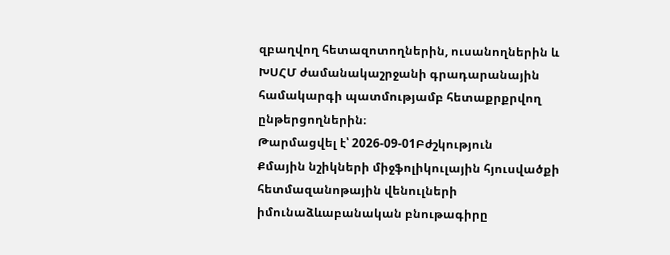զբաղվող հետազոտողներին, ուսանողներին և ԽՍՀՄ ժամանակաշրջանի գրադարանային համակարգի պատմությամբ հետաքրքրվող ընթերցողներին։
Թարմացվել է՝ 2026-09-01Բժշկություն
Քմային նշիկների միջֆոլիկուլային հյուսվածքի հետմազանոթային վենուլների իմունաձևաբանական բնութագիրը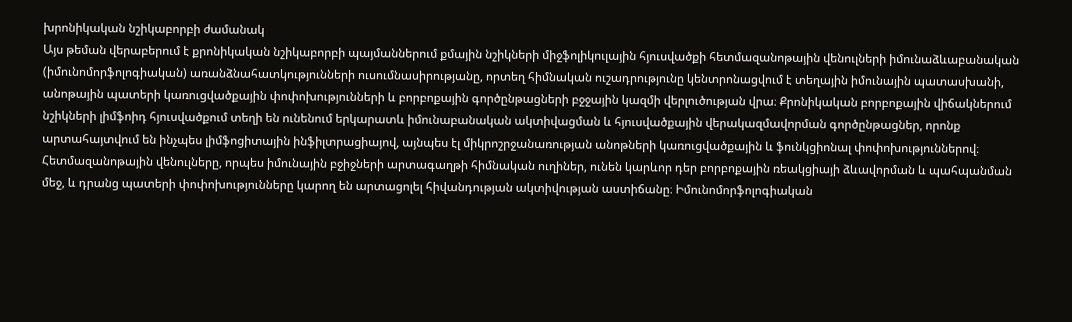խրոնիկական նշիկաբորբի ժամանակ
Այս թեման վերաբերում է քրոնիկական նշիկաբորբի պայմաններում քմային նշիկների միջֆոլիկուլային հյուսվածքի հետմազանոթային վենուլների իմունաձևաբանական (իմունոմորֆոլոգիական) առանձնահատկությունների ուսումնասիրությանը, որտեղ հիմնական ուշադրությունը կենտրոնացվում է տեղային իմունային պատասխանի, անոթային պատերի կառուցվածքային փոփոխությունների և բորբոքային գործընթացների բջջային կազմի վերլուծության վրա։ Քրոնիկական բորբոքային վիճակներում նշիկների լիմֆոիդ հյուսվածքում տեղի են ունենում երկարատև իմունաբանական ակտիվացման և հյուսվածքային վերակազմավորման գործընթացներ, որոնք արտահայտվում են ինչպես լիմֆոցիտային ինֆիլտրացիայով, այնպես էլ միկրոշրջանառության անոթների կառուցվածքային և ֆունկցիոնալ փոփոխություններով։ Հետմազանոթային վենուլները, որպես իմունային բջիջների արտագաղթի հիմնական ուղիներ, ունեն կարևոր դեր բորբոքային ռեակցիայի ձևավորման և պահպանման մեջ, և դրանց պատերի փոփոխությունները կարող են արտացոլել հիվանդության ակտիվության աստիճանը։ Իմունոմորֆոլոգիական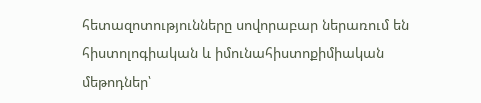հետազոտությունները սովորաբար ներառում են հիստոլոգիական և իմունահիստոքիմիական մեթոդներ՝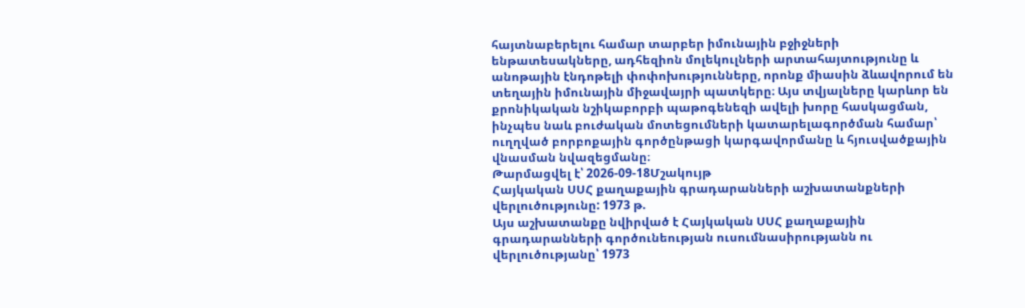հայտնաբերելու համար տարբեր իմունային բջիջների ենթատեսակները, ադհեզիոն մոլեկուլների արտահայտությունը և անոթային էնդոթելի փոփոխությունները, որոնք միասին ձևավորում են տեղային իմունային միջավայրի պատկերը։ Այս տվյալները կարևոր են քրոնիկական նշիկաբորբի պաթոգենեզի ավելի խորը հասկացման, ինչպես նաև բուժական մոտեցումների կատարելագործման համար՝ ուղղված բորբոքային գործընթացի կարգավորմանը և հյուսվածքային վնասման նվազեցմանը։
Թարմացվել է՝ 2026-09-18Մշակույթ
Հայկական ՍՍՀ քաղաքային գրադարանների աշխատանքների վերլուծությունը: 1973 թ.
Այս աշխատանքը նվիրված է Հայկական ՍՍՀ քաղաքային գրադարանների գործունեության ուսումնասիրությանն ու վերլուծությանը՝ 1973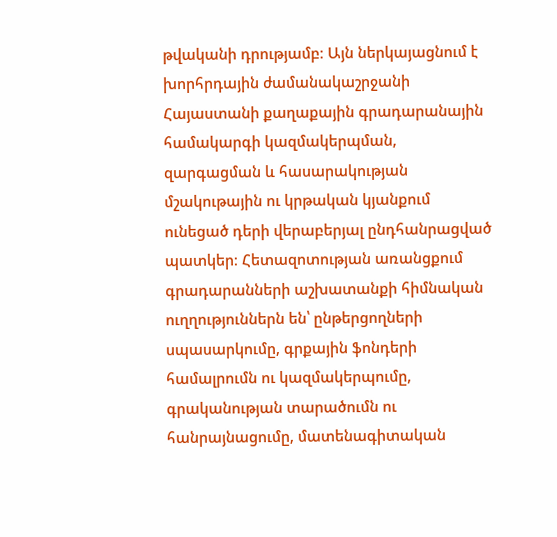թվականի դրությամբ։ Այն ներկայացնում է խորհրդային ժամանակաշրջանի Հայաստանի քաղաքային գրադարանային համակարգի կազմակերպման, զարգացման և հասարակության մշակութային ու կրթական կյանքում ունեցած դերի վերաբերյալ ընդհանրացված պատկեր։ Հետազոտության առանցքում գրադարանների աշխատանքի հիմնական ուղղություններն են՝ ընթերցողների սպասարկումը, գրքային ֆոնդերի համալրումն ու կազմակերպումը, գրականության տարածումն ու հանրայնացումը, մատենագիտական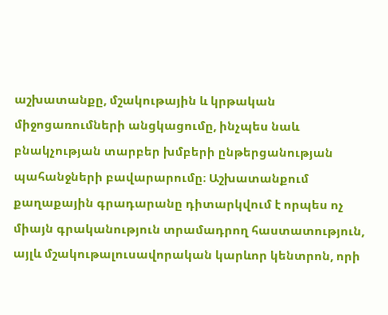աշխատանքը, մշակութային և կրթական միջոցառումների անցկացումը, ինչպես նաև բնակչության տարբեր խմբերի ընթերցանության պահանջների բավարարումը։ Աշխատանքում քաղաքային գրադարանը դիտարկվում է որպես ոչ միայն գրականություն տրամադրող հաստատություն, այլև մշակութալուսավորական կարևոր կենտրոն, որի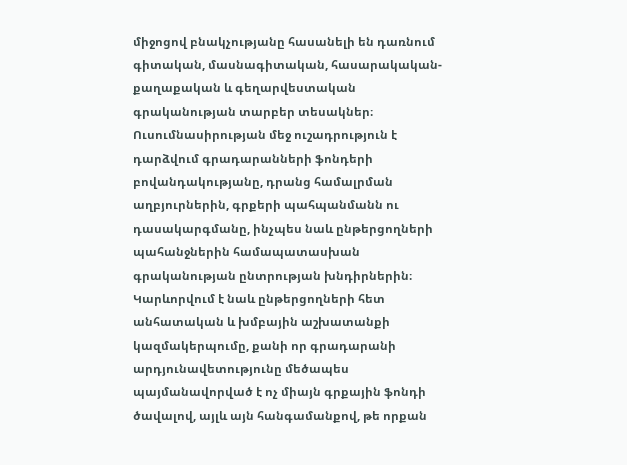միջոցով բնակչությանը հասանելի են դառնում գիտական, մասնագիտական, հասարակական-քաղաքական և գեղարվեստական գրականության տարբեր տեսակներ։ Ուսումնասիրության մեջ ուշադրություն է դարձվում գրադարանների ֆոնդերի բովանդակությանը, դրանց համալրման աղբյուրներին, գրքերի պահպանմանն ու դասակարգմանը, ինչպես նաև ընթերցողների պահանջներին համապատասխան գրականության ընտրության խնդիրներին։ Կարևորվում է նաև ընթերցողների հետ անհատական և խմբային աշխատանքի կազմակերպումը, քանի որ գրադարանի արդյունավետությունը մեծապես պայմանավորված է ոչ միայն գրքային ֆոնդի ծավալով, այլև այն հանգամանքով, թե որքան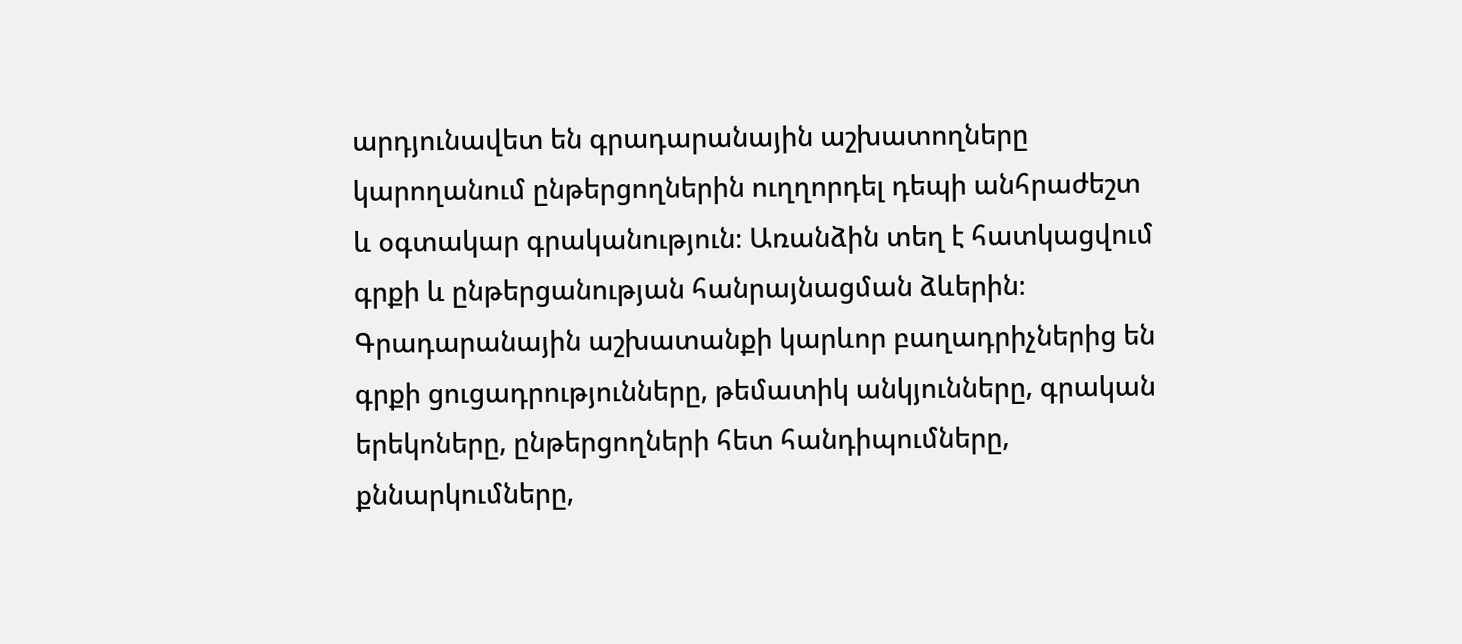արդյունավետ են գրադարանային աշխատողները կարողանում ընթերցողներին ուղղորդել դեպի անհրաժեշտ և օգտակար գրականություն։ Առանձին տեղ է հատկացվում գրքի և ընթերցանության հանրայնացման ձևերին։ Գրադարանային աշխատանքի կարևոր բաղադրիչներից են գրքի ցուցադրությունները, թեմատիկ անկյունները, գրական երեկոները, ընթերցողների հետ հանդիպումները, քննարկումները,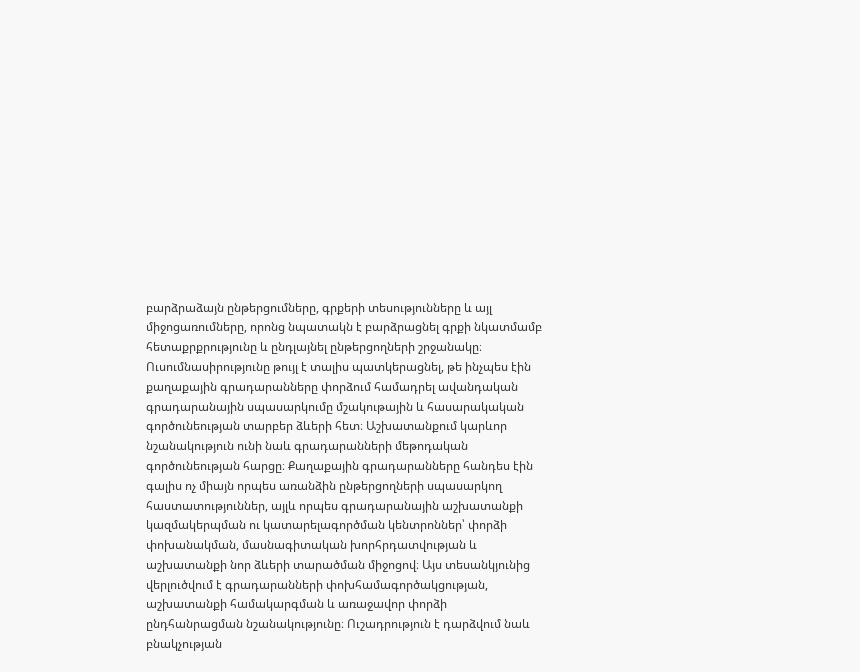բարձրաձայն ընթերցումները, գրքերի տեսությունները և այլ միջոցառումները, որոնց նպատակն է բարձրացնել գրքի նկատմամբ հետաքրքրությունը և ընդլայնել ընթերցողների շրջանակը։ Ուսումնասիրությունը թույլ է տալիս պատկերացնել, թե ինչպես էին քաղաքային գրադարանները փորձում համադրել ավանդական գրադարանային սպասարկումը մշակութային և հասարակական գործունեության տարբեր ձևերի հետ։ Աշխատանքում կարևոր նշանակություն ունի նաև գրադարանների մեթոդական գործունեության հարցը։ Քաղաքային գրադարանները հանդես էին գալիս ոչ միայն որպես առանձին ընթերցողների սպասարկող հաստատություններ, այլև որպես գրադարանային աշխատանքի կազմակերպման ու կատարելագործման կենտրոններ՝ փորձի փոխանակման, մասնագիտական խորհրդատվության և աշխատանքի նոր ձևերի տարածման միջոցով։ Այս տեսանկյունից վերլուծվում է գրադարանների փոխհամագործակցության, աշխատանքի համակարգման և առաջավոր փորձի ընդհանրացման նշանակությունը։ Ուշադրություն է դարձվում նաև բնակչության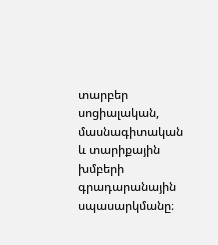տարբեր սոցիալական, մասնագիտական և տարիքային խմբերի գրադարանային սպասարկմանը։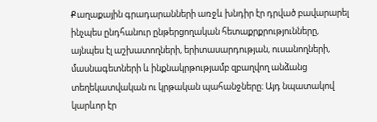Քաղաքային գրադարանների առջև խնդիր էր դրված բավարարել ինչպես ընդհանուր ընթերցողական հետաքրքրությունները, այնպես էլ աշխատողների, երիտասարդության, ուսանողների, մասնագետների և ինքնակրթությամբ զբաղվող անձանց տեղեկատվական ու կրթական պահանջները։ Այդ նպատակով կարևոր էր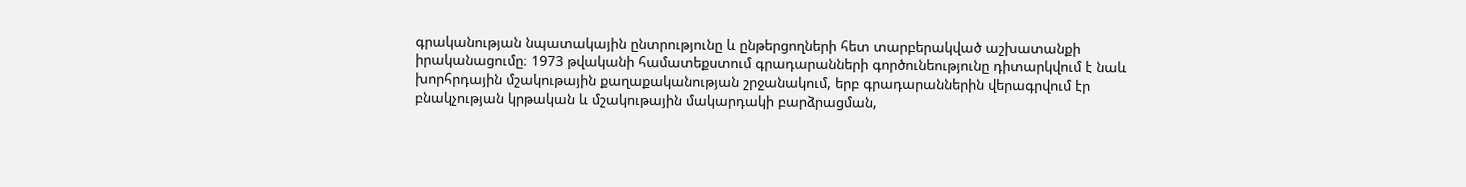գրականության նպատակային ընտրությունը և ընթերցողների հետ տարբերակված աշխատանքի իրականացումը։ 1973 թվականի համատեքստում գրադարանների գործունեությունը դիտարկվում է նաև խորհրդային մշակութային քաղաքականության շրջանակում, երբ գրադարաններին վերագրվում էր բնակչության կրթական և մշակութային մակարդակի բարձրացման,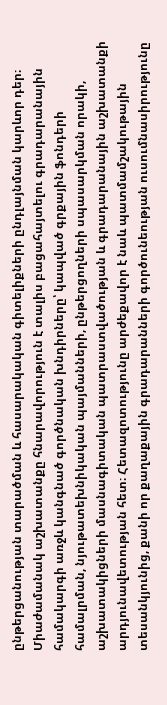ընթերցանության տարածման և հասարակական գիտելիքների ընդլայնման կարևոր դեր։ Միաժամանակ աշխատանքը հնարավորություն է տալիս բացահայտելու գրադարանային համակարգի առջև կանգնած գործնական խնդիրները՝ կապված գրքային ֆոնդերի համալրման, նյութատեխնիկական պայմանների, ընթերցողների սպասարկման որակի, աշխատակիցների մասնագիտական պատրաստվածության և գրադարանային աշխատանքի արդյունավետության հետ։ Հետազոտությունը արժեքավոր է նաև պատմամշակութային տեսանկյունից, քանի որ քաղաքային գրադարանների գործունեության ուսումնասիրությունը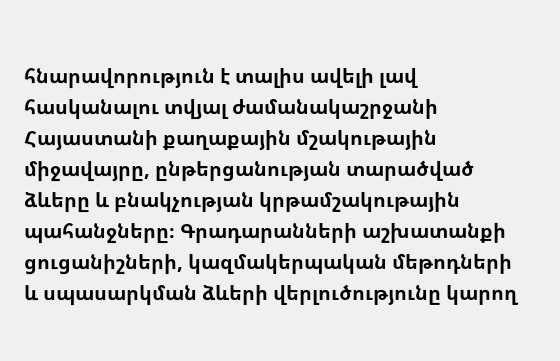հնարավորություն է տալիս ավելի լավ հասկանալու տվյալ ժամանակաշրջանի Հայաստանի քաղաքային մշակութային միջավայրը, ընթերցանության տարածված ձևերը և բնակչության կրթամշակութային պահանջները։ Գրադարանների աշխատանքի ցուցանիշների, կազմակերպական մեթոդների և սպասարկման ձևերի վերլուծությունը կարող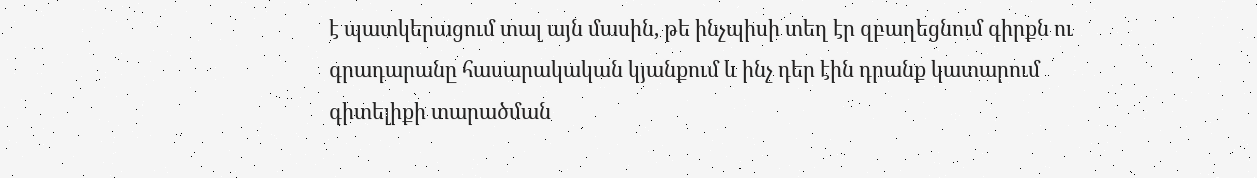է պատկերացում տալ այն մասին, թե ինչպիսի տեղ էր զբաղեցնում գիրքն ու գրադարանը հասարակական կյանքում և ինչ դեր էին դրանք կատարում գիտելիքի տարածման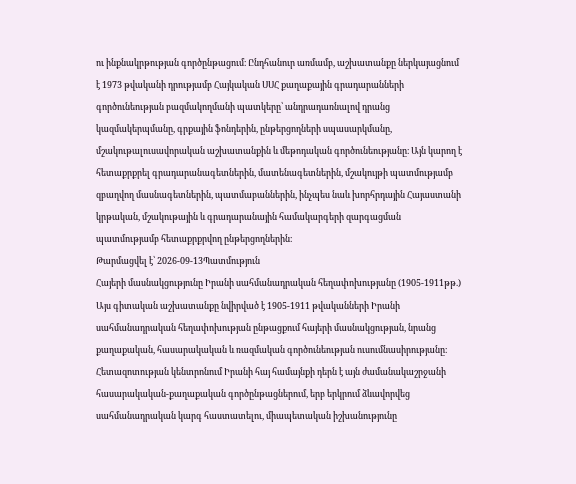ու ինքնակրթության գործընթացում։ Ընդհանուր առմամբ, աշխատանքը ներկայացնում է 1973 թվականի դրությամբ Հայկական ՍՍՀ քաղաքային գրադարանների գործունեության բազմակողմանի պատկերը՝ անդրադառնալով դրանց կազմակերպմանը, գրքային ֆոնդերին, ընթերցողների սպասարկմանը, մշակութալուսավորական աշխատանքին և մեթոդական գործունեությանը։ Այն կարող է հետաքրքրել գրադարանագետներին, մատենագետներին, մշակույթի պատմությամբ զբաղվող մասնագետներին, պատմաբաններին, ինչպես նաև խորհրդային Հայաստանի կրթական, մշակութային և գրադարանային համակարգերի զարգացման պատմությամբ հետաքրքրվող ընթերցողներին։
Թարմացվել է՝ 2026-09-13Պատմություն
Հայերի մասնակցությունը Իրանի սահմանադրական հեղափոխությանը (1905-1911թթ.)
Այս գիտական աշխատանքը նվիրված է 1905-1911 թվականների Իրանի սահմանադրական հեղափոխության ընթացքում հայերի մասնակցության, նրանց քաղաքական, հասարակական և ռազմական գործունեության ուսումնասիրությանը։ Հետազոտության կենտրոնում Իրանի հայ համայնքի դերն է այն ժամանակաշրջանի հասարակական-քաղաքական գործընթացներում, երբ երկրում ձևավորվեց սահմանադրական կարգ հաստատելու, միապետական իշխանությունը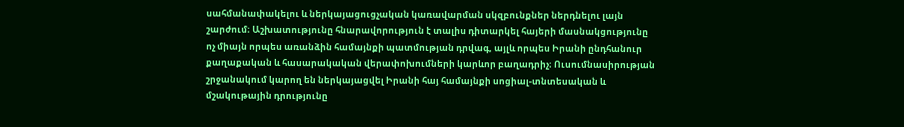սահմանափակելու և ներկայացուցչական կառավարման սկզբունքներ ներդնելու լայն շարժում։ Աշխատությունը հնարավորություն է տալիս դիտարկել հայերի մասնակցությունը ոչ միայն որպես առանձին համայնքի պատմության դրվագ, այլև որպես Իրանի ընդհանուր քաղաքական և հասարակական վերափոխումների կարևոր բաղադրիչ։ Ուսումնասիրության շրջանակում կարող են ներկայացվել Իրանի հայ համայնքի սոցիալ-տնտեսական և մշակութային դրությունը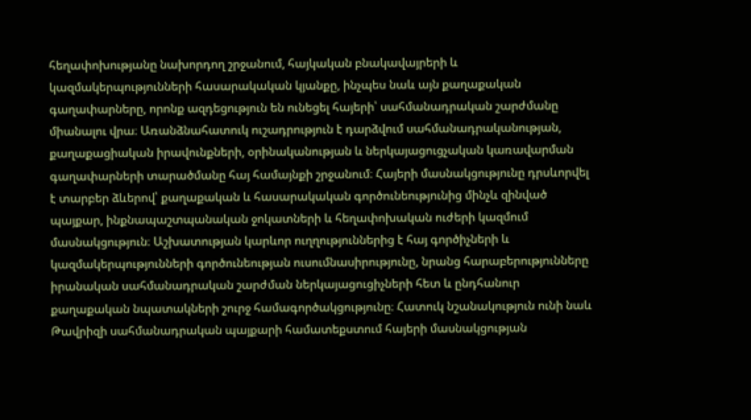հեղափոխությանը նախորդող շրջանում, հայկական բնակավայրերի և կազմակերպությունների հասարակական կյանքը, ինչպես նաև այն քաղաքական գաղափարները, որոնք ազդեցություն են ունեցել հայերի՝ սահմանադրական շարժմանը միանալու վրա։ Առանձնահատուկ ուշադրություն է դարձվում սահմանադրականության, քաղաքացիական իրավունքների, օրինականության և ներկայացուցչական կառավարման գաղափարների տարածմանը հայ համայնքի շրջանում։ Հայերի մասնակցությունը դրսևորվել է տարբեր ձևերով՝ քաղաքական և հասարակական գործունեությունից մինչև զինված պայքար, ինքնապաշտպանական ջոկատների և հեղափոխական ուժերի կազմում մասնակցություն։ Աշխատության կարևոր ուղղություններից է հայ գործիչների և կազմակերպությունների գործունեության ուսումնասիրությունը, նրանց հարաբերությունները իրանական սահմանադրական շարժման ներկայացուցիչների հետ և ընդհանուր քաղաքական նպատակների շուրջ համագործակցությունը։ Հատուկ նշանակություն ունի նաև Թավրիզի սահմանադրական պայքարի համատեքստում հայերի մասնակցության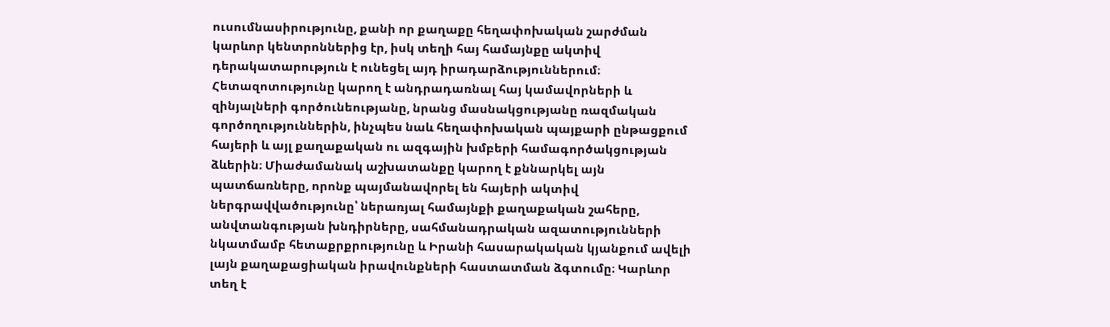ուսումնասիրությունը, քանի որ քաղաքը հեղափոխական շարժման կարևոր կենտրոններից էր, իսկ տեղի հայ համայնքը ակտիվ դերակատարություն է ունեցել այդ իրադարձություններում։ Հետազոտությունը կարող է անդրադառնալ հայ կամավորների և զինյալների գործունեությանը, նրանց մասնակցությանը ռազմական գործողություններին, ինչպես նաև հեղափոխական պայքարի ընթացքում հայերի և այլ քաղաքական ու ազգային խմբերի համագործակցության ձևերին։ Միաժամանակ աշխատանքը կարող է քննարկել այն պատճառները, որոնք պայմանավորել են հայերի ակտիվ ներգրավվածությունը՝ ներառյալ համայնքի քաղաքական շահերը, անվտանգության խնդիրները, սահմանադրական ազատությունների նկատմամբ հետաքրքրությունը և Իրանի հասարակական կյանքում ավելի լայն քաղաքացիական իրավունքների հաստատման ձգտումը։ Կարևոր տեղ է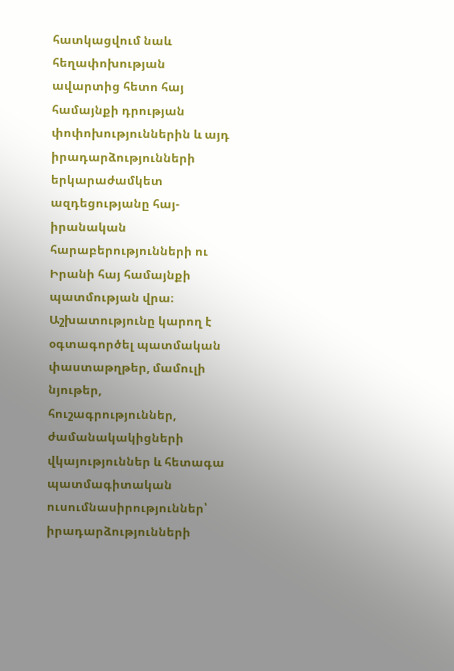հատկացվում նաև հեղափոխության ավարտից հետո հայ համայնքի դրության փոփոխություններին և այդ իրադարձությունների երկարաժամկետ ազդեցությանը հայ-իրանական հարաբերությունների ու Իրանի հայ համայնքի պատմության վրա։ Աշխատությունը կարող է օգտագործել պատմական փաստաթղթեր, մամուլի նյութեր, հուշագրություններ, ժամանակակիցների վկայություններ և հետագա պատմագիտական ուսումնասիրություններ՝ իրադարձությունների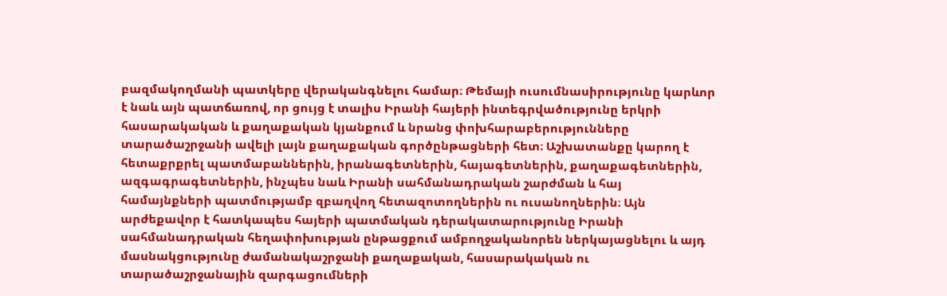բազմակողմանի պատկերը վերականգնելու համար։ Թեմայի ուսումնասիրությունը կարևոր է նաև այն պատճառով, որ ցույց է տալիս Իրանի հայերի ինտեգրվածությունը երկրի հասարակական և քաղաքական կյանքում և նրանց փոխհարաբերությունները տարածաշրջանի ավելի լայն քաղաքական գործընթացների հետ։ Աշխատանքը կարող է հետաքրքրել պատմաբաններին, իրանագետներին, հայագետներին, քաղաքագետներին, ազգագրագետներին, ինչպես նաև Իրանի սահմանադրական շարժման և հայ համայնքների պատմությամբ զբաղվող հետազոտողներին ու ուսանողներին։ Այն արժեքավոր է հատկապես հայերի պատմական դերակատարությունը Իրանի սահմանադրական հեղափոխության ընթացքում ամբողջականորեն ներկայացնելու և այդ մասնակցությունը ժամանակաշրջանի քաղաքական, հասարակական ու տարածաշրջանային զարգացումների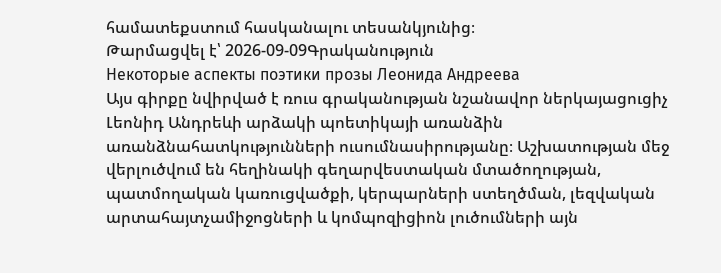համատեքստում հասկանալու տեսանկյունից։
Թարմացվել է՝ 2026-09-09Գրականություն
Некоторые аспекты поэтики прозы Леонида Андреева
Այս գիրքը նվիրված է ռուս գրականության նշանավոր ներկայացուցիչ Լեոնիդ Անդրեևի արձակի պոետիկայի առանձին առանձնահատկությունների ուսումնասիրությանը։ Աշխատության մեջ վերլուծվում են հեղինակի գեղարվեստական մտածողության, պատմողական կառուցվածքի, կերպարների ստեղծման, լեզվական արտահայտչամիջոցների և կոմպոզիցիոն լուծումների այն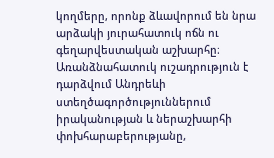կողմերը, որոնք ձևավորում են նրա արձակի յուրահատուկ ոճն ու գեղարվեստական աշխարհը։ Առանձնահատուկ ուշադրություն է դարձվում Անդրեևի ստեղծագործություններում իրականության և ներաշխարհի փոխհարաբերությանը,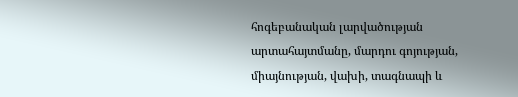հոգեբանական լարվածության արտահայտմանը, մարդու գոյության, միայնության, վախի, տագնապի և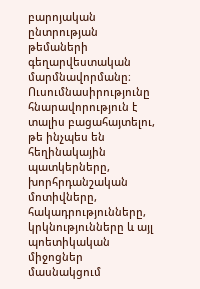բարոյական ընտրության թեմաների գեղարվեստական մարմնավորմանը։ Ուսումնասիրությունը հնարավորություն է տալիս բացահայտելու, թե ինչպես են հեղինակային պատկերները, խորհրդանշական մոտիվները, հակադրությունները, կրկնությունները և այլ պոետիկական միջոցներ մասնակցում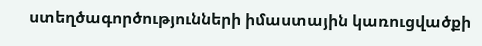ստեղծագործությունների իմաստային կառուցվածքի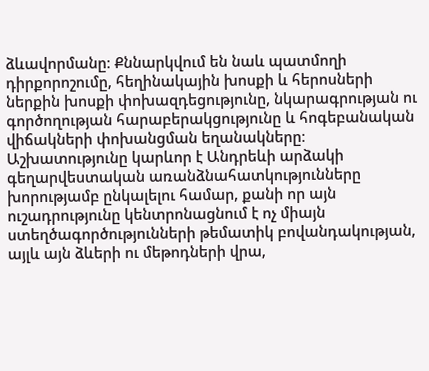ձևավորմանը։ Քննարկվում են նաև պատմողի դիրքորոշումը, հեղինակային խոսքի և հերոսների ներքին խոսքի փոխազդեցությունը, նկարագրության ու գործողության հարաբերակցությունը և հոգեբանական վիճակների փոխանցման եղանակները։ Աշխատությունը կարևոր է Անդրեևի արձակի գեղարվեստական առանձնահատկությունները խորությամբ ընկալելու համար, քանի որ այն ուշադրությունը կենտրոնացնում է ոչ միայն ստեղծագործությունների թեմատիկ բովանդակության, այլև այն ձևերի ու մեթոդների վրա,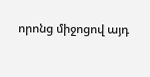որոնց միջոցով այդ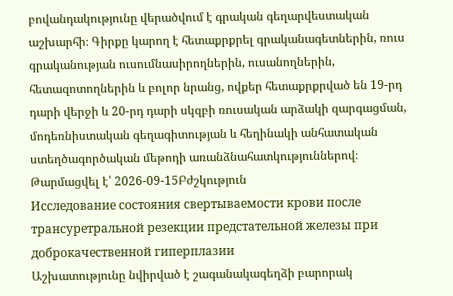բովանդակությունը վերածվում է գրական գեղարվեստական աշխարհի։ Գիրքը կարող է հետաքրքրել գրականագետներին, ռուս գրականության ուսումնասիրողներին, ուսանողներին, հետազոտողներին և բոլոր նրանց, ովքեր հետաքրքրված են 19-րդ դարի վերջի և 20-րդ դարի սկզբի ռուսական արձակի զարգացման, մոդեռնիստական գեղագիտության և հեղինակի անհատական ստեղծագործական մեթոդի առանձնահատկություններով։
Թարմացվել է՝ 2026-09-15Բժշկություն
Исследование состояния свертываемости крови после трансуретральной резекции предстательной железы при доброкачественной гиперплазии
Աշխատությունը նվիրված է շագանակագեղձի բարորակ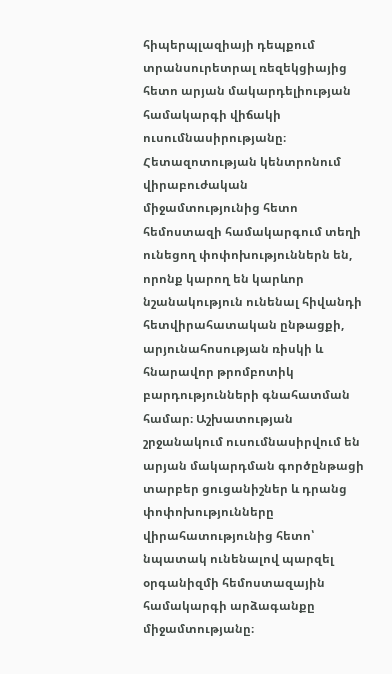հիպերպլազիայի դեպքում տրանսուրետրալ ռեզեկցիայից հետո արյան մակարդելիության համակարգի վիճակի ուսումնասիրությանը։ Հետազոտության կենտրոնում վիրաբուժական միջամտությունից հետո հեմոստազի համակարգում տեղի ունեցող փոփոխություններն են, որոնք կարող են կարևոր նշանակություն ունենալ հիվանդի հետվիրահատական ընթացքի, արյունահոսության ռիսկի և հնարավոր թրոմբոտիկ բարդությունների գնահատման համար։ Աշխատության շրջանակում ուսումնասիրվում են արյան մակարդման գործընթացի տարբեր ցուցանիշներ և դրանց փոփոխությունները վիրահատությունից հետո՝ նպատակ ունենալով պարզել օրգանիզմի հեմոստազային համակարգի արձագանքը միջամտությանը։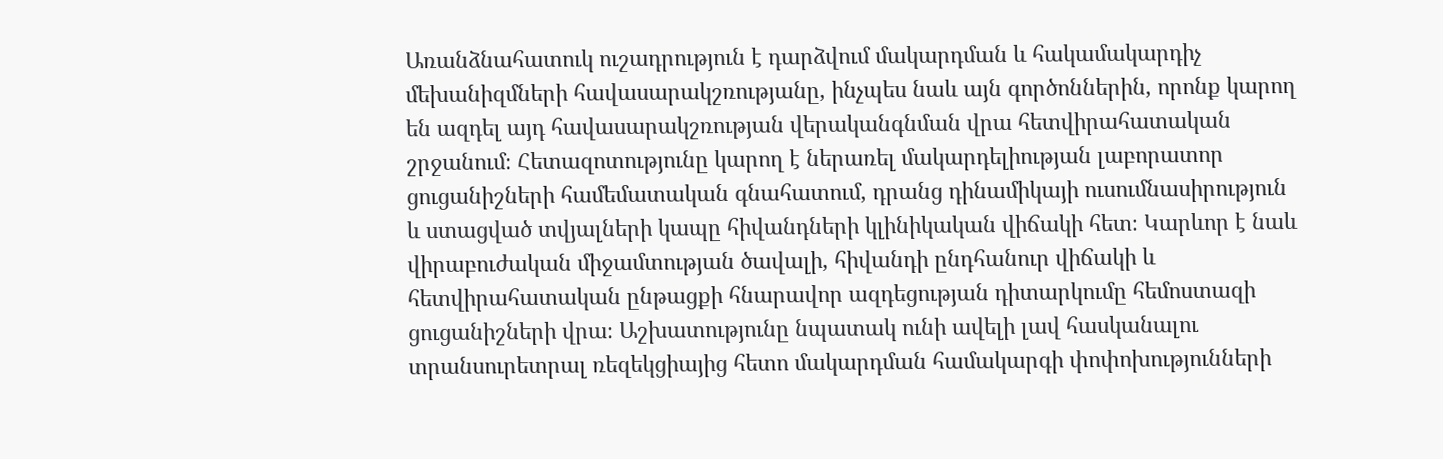Առանձնահատուկ ուշադրություն է դարձվում մակարդման և հակամակարդիչ մեխանիզմների հավասարակշռությանը, ինչպես նաև այն գործոններին, որոնք կարող են ազդել այդ հավասարակշռության վերականգնման վրա հետվիրահատական շրջանում։ Հետազոտությունը կարող է ներառել մակարդելիության լաբորատոր ցուցանիշների համեմատական գնահատում, դրանց դինամիկայի ուսումնասիրություն և ստացված տվյալների կապը հիվանդների կլինիկական վիճակի հետ։ Կարևոր է նաև վիրաբուժական միջամտության ծավալի, հիվանդի ընդհանուր վիճակի և հետվիրահատական ընթացքի հնարավոր ազդեցության դիտարկումը հեմոստազի ցուցանիշների վրա։ Աշխատությունը նպատակ ունի ավելի լավ հասկանալու տրանսուրետրալ ռեզեկցիայից հետո մակարդման համակարգի փոփոխությունների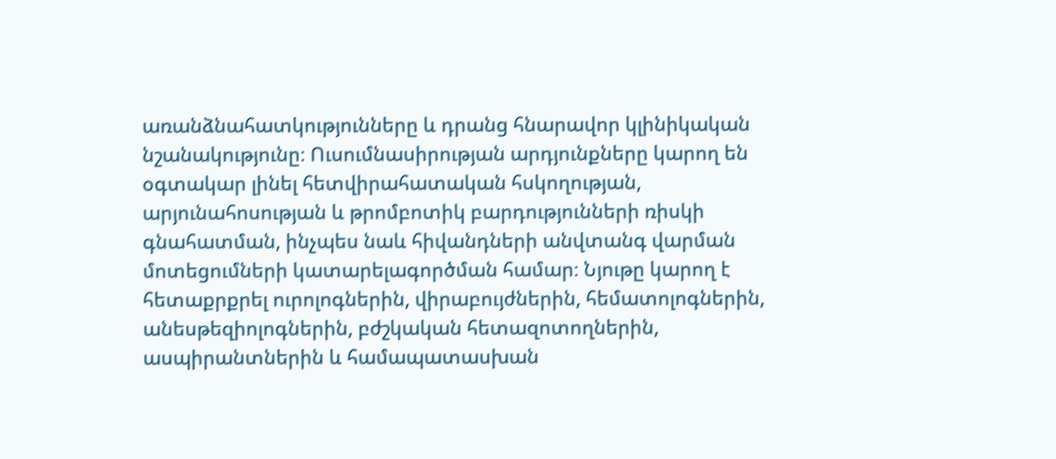առանձնահատկությունները և դրանց հնարավոր կլինիկական նշանակությունը։ Ուսումնասիրության արդյունքները կարող են օգտակար լինել հետվիրահատական հսկողության, արյունահոսության և թրոմբոտիկ բարդությունների ռիսկի գնահատման, ինչպես նաև հիվանդների անվտանգ վարման մոտեցումների կատարելագործման համար։ Նյութը կարող է հետաքրքրել ուրոլոգներին, վիրաբույժներին, հեմատոլոգներին, անեսթեզիոլոգներին, բժշկական հետազոտողներին, ասպիրանտներին և համապատասխան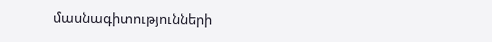մասնագիտությունների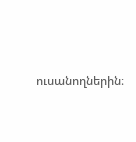ուսանողներին։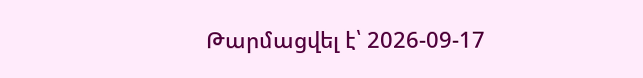Թարմացվել է՝ 2026-09-17